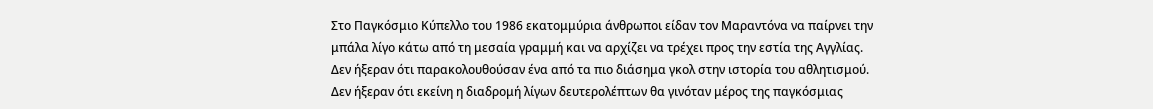Στο Παγκόσμιο Κύπελλο του 1986 εκατομμύρια άνθρωποι είδαν τον Μαραντόνα να παίρνει την μπάλα λίγο κάτω από τη μεσαία γραμμή και να αρχίζει να τρέχει προς την εστία της Αγγλίας. Δεν ήξεραν ότι παρακολουθούσαν ένα από τα πιο διάσημα γκολ στην ιστορία του αθλητισμού. Δεν ήξεραν ότι εκείνη η διαδρομή λίγων δευτερολέπτων θα γινόταν μέρος της παγκόσμιας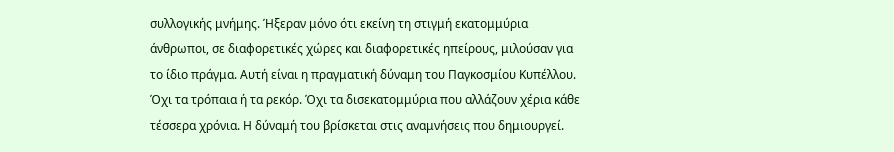συλλογικής μνήμης. Ήξεραν μόνο ότι εκείνη τη στιγμή εκατομμύρια άνθρωποι, σε διαφορετικές χώρες και διαφορετικές ηπείρους, μιλούσαν για το ίδιο πράγμα. Αυτή είναι η πραγματική δύναμη του Παγκοσμίου Κυπέλλου. Όχι τα τρόπαια ή τα ρεκόρ. Όχι τα δισεκατομμύρια που αλλάζουν χέρια κάθε τέσσερα χρόνια. Η δύναμή του βρίσκεται στις αναμνήσεις που δημιουργεί.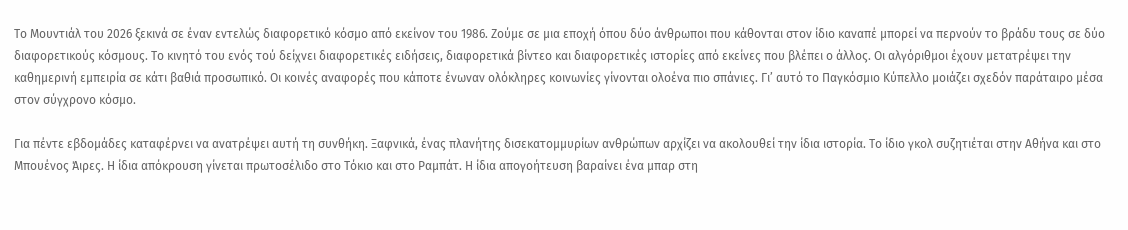Το Μουντιάλ του 2026 ξεκινά σε έναν εντελώς διαφορετικό κόσμο από εκείνον του 1986. Ζούμε σε μια εποχή όπου δύο άνθρωποι που κάθονται στον ίδιο καναπέ μπορεί να περνούν το βράδυ τους σε δύο διαφορετικούς κόσμους. Το κινητό του ενός τού δείχνει διαφορετικές ειδήσεις, διαφορετικά βίντεο και διαφορετικές ιστορίες από εκείνες που βλέπει ο άλλος. Οι αλγόριθμοι έχουν μετατρέψει την καθημερινή εμπειρία σε κάτι βαθιά προσωπικό. Οι κοινές αναφορές που κάποτε ένωναν ολόκληρες κοινωνίες γίνονται ολοένα πιο σπάνιες. Γι’ αυτό το Παγκόσμιο Κύπελλο μοιάζει σχεδόν παράταιρο μέσα στον σύγχρονο κόσμο.

Για πέντε εβδομάδες καταφέρνει να ανατρέψει αυτή τη συνθήκη. Ξαφνικά, ένας πλανήτης δισεκατομμυρίων ανθρώπων αρχίζει να ακολουθεί την ίδια ιστορία. Το ίδιο γκολ συζητιέται στην Αθήνα και στο Μπουένος Άιρες. Η ίδια απόκρουση γίνεται πρωτοσέλιδο στο Τόκιο και στο Ραμπάτ. Η ίδια απογοήτευση βαραίνει ένα μπαρ στη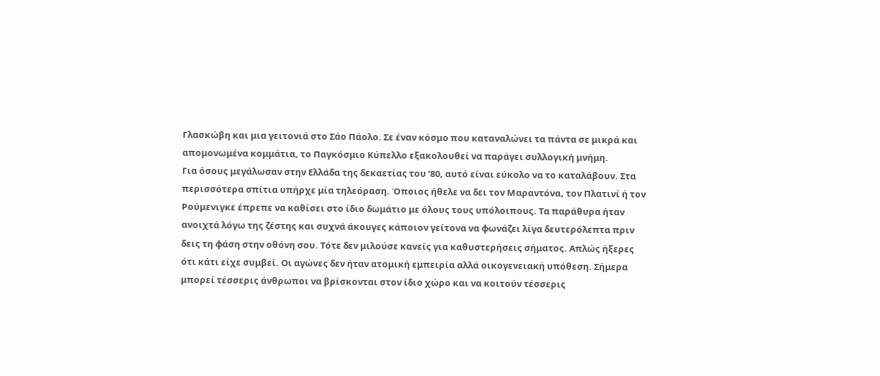Γλασκώβη και μια γειτονιά στο Σάο Πάολο. Σε έναν κόσμο που καταναλώνει τα πάντα σε μικρά και απομονωμένα κομμάτια, το Παγκόσμιο Κύπελλο εξακολουθεί να παράγει συλλογική μνήμη.
Για όσους μεγάλωσαν στην Ελλάδα της δεκαετίας του ’80, αυτό είναι εύκολο να το καταλάβουν. Στα περισσότερα σπίτια υπήρχε μία τηλεόραση. Όποιος ήθελε να δει τον Μαραντόνα, τον Πλατινί ή τον Ρούμενιγκε έπρεπε να καθίσει στο ίδιο δωμάτιο με όλους τους υπόλοιπους. Τα παράθυρα ήταν ανοιχτά λόγω της ζέστης και συχνά άκουγες κάποιον γείτονα να φωνάζει λίγα δευτερόλεπτα πριν δεις τη φάση στην οθόνη σου. Τότε δεν μιλούσε κανείς για καθυστερήσεις σήματος. Απλώς ήξερες ότι κάτι είχε συμβεί. Οι αγώνες δεν ήταν ατομική εμπειρία αλλά οικογενειακή υπόθεση. Σήμερα μπορεί τέσσερις άνθρωποι να βρίσκονται στον ίδιο χώρο και να κοιτούν τέσσερις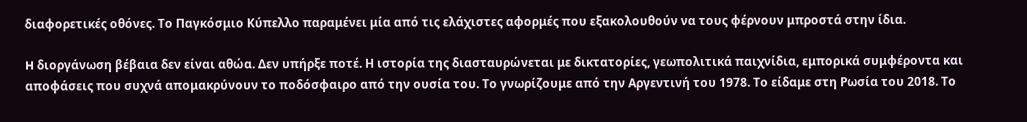διαφορετικές οθόνες. Το Παγκόσμιο Κύπελλο παραμένει μία από τις ελάχιστες αφορμές που εξακολουθούν να τους φέρνουν μπροστά στην ίδια.

H διοργάνωση βέβαια δεν είναι αθώα. Δεν υπήρξε ποτέ. Η ιστορία της διασταυρώνεται με δικτατορίες, γεωπολιτικά παιχνίδια, εμπορικά συμφέροντα και αποφάσεις που συχνά απομακρύνουν το ποδόσφαιρο από την ουσία του. Το γνωρίζουμε από την Αργεντινή του 1978. Το είδαμε στη Ρωσία του 2018. Το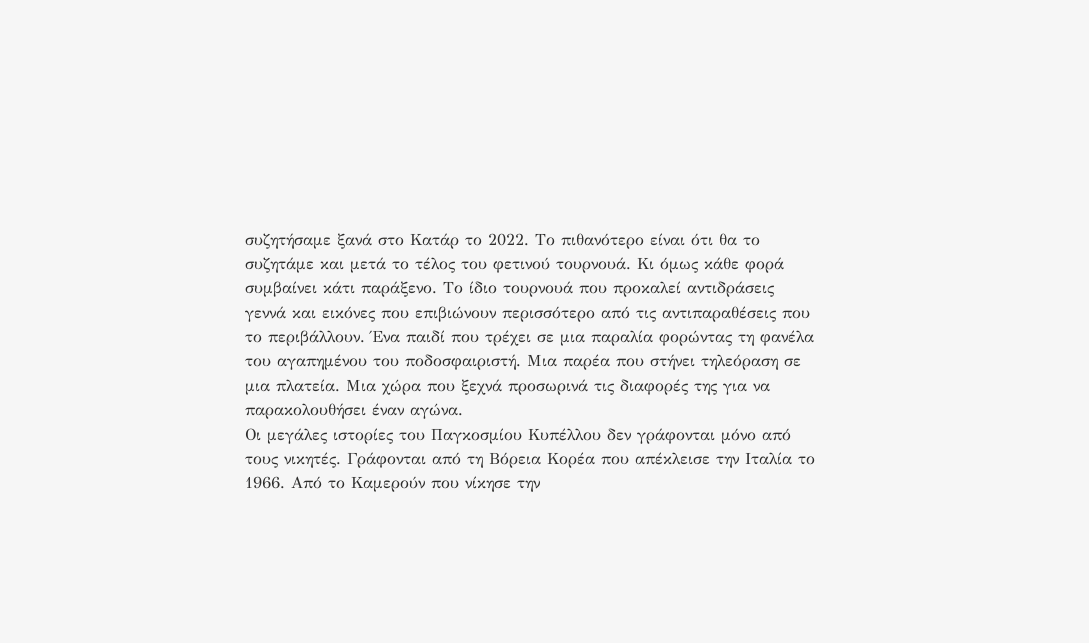συζητήσαμε ξανά στο Κατάρ το 2022. Το πιθανότερο είναι ότι θα το συζητάμε και μετά το τέλος του φετινού τουρνουά. Κι όμως κάθε φορά συμβαίνει κάτι παράξενο. Το ίδιο τουρνουά που προκαλεί αντιδράσεις γεννά και εικόνες που επιβιώνουν περισσότερο από τις αντιπαραθέσεις που το περιβάλλουν. Ένα παιδί που τρέχει σε μια παραλία φορώντας τη φανέλα του αγαπημένου του ποδοσφαιριστή. Μια παρέα που στήνει τηλεόραση σε μια πλατεία. Μια χώρα που ξεχνά προσωρινά τις διαφορές της για να παρακολουθήσει έναν αγώνα.
Οι μεγάλες ιστορίες του Παγκοσμίου Κυπέλλου δεν γράφονται μόνο από τους νικητές. Γράφονται από τη Βόρεια Κορέα που απέκλεισε την Ιταλία το 1966. Από το Καμερούν που νίκησε την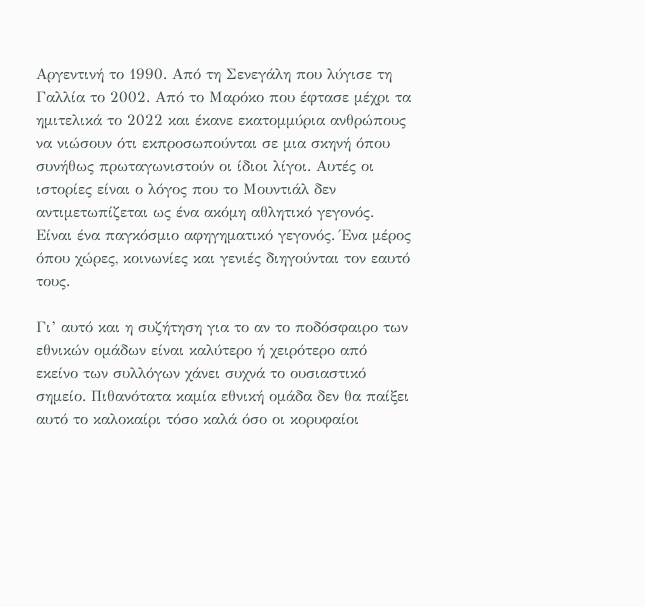Αργεντινή το 1990. Από τη Σενεγάλη που λύγισε τη Γαλλία το 2002. Από το Μαρόκο που έφτασε μέχρι τα ημιτελικά το 2022 και έκανε εκατομμύρια ανθρώπους να νιώσουν ότι εκπροσωπούνται σε μια σκηνή όπου συνήθως πρωταγωνιστούν οι ίδιοι λίγοι. Αυτές οι ιστορίες είναι ο λόγος που το Μουντιάλ δεν αντιμετωπίζεται ως ένα ακόμη αθλητικό γεγονός. Είναι ένα παγκόσμιο αφηγηματικό γεγονός. Ένα μέρος όπου χώρες, κοινωνίες και γενιές διηγούνται τον εαυτό τους.

Γι’ αυτό και η συζήτηση για το αν το ποδόσφαιρο των εθνικών ομάδων είναι καλύτερο ή χειρότερο από εκείνο των συλλόγων χάνει συχνά το ουσιαστικό σημείο. Πιθανότατα καμία εθνική ομάδα δεν θα παίξει αυτό το καλοκαίρι τόσο καλά όσο οι κορυφαίοι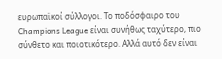ευρωπαϊκοί σύλλογοι. Το ποδόσφαιρο του Champions League είναι συνήθως ταχύτερο, πιο σύνθετο και ποιοτικότερο. Αλλά αυτό δεν είναι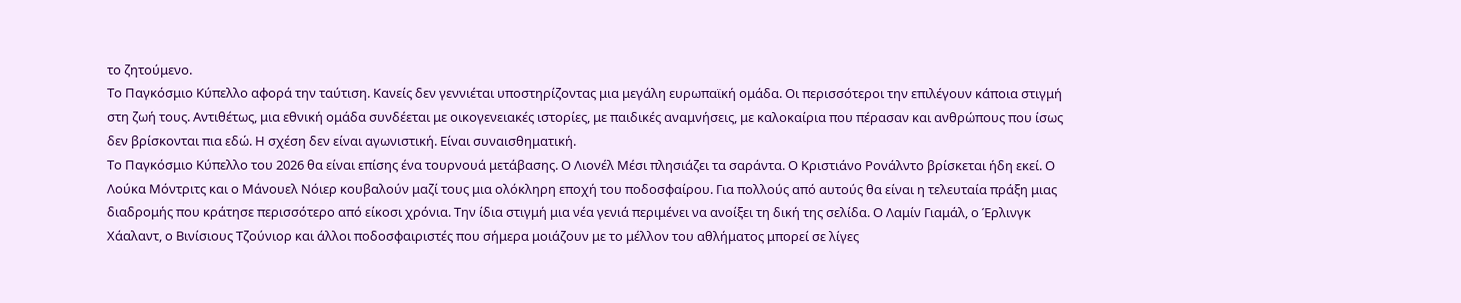το ζητούμενο.
Το Παγκόσμιο Κύπελλο αφορά την ταύτιση. Κανείς δεν γεννιέται υποστηρίζοντας μια μεγάλη ευρωπαϊκή ομάδα. Οι περισσότεροι την επιλέγουν κάποια στιγμή στη ζωή τους. Αντιθέτως, μια εθνική ομάδα συνδέεται με οικογενειακές ιστορίες, με παιδικές αναμνήσεις, με καλοκαίρια που πέρασαν και ανθρώπους που ίσως δεν βρίσκονται πια εδώ. Η σχέση δεν είναι αγωνιστική. Είναι συναισθηματική.
Το Παγκόσμιο Κύπελλο του 2026 θα είναι επίσης ένα τουρνουά μετάβασης. Ο Λιονέλ Μέσι πλησιάζει τα σαράντα. Ο Κριστιάνο Ρονάλντο βρίσκεται ήδη εκεί. Ο Λούκα Μόντριτς και ο Μάνουελ Νόιερ κουβαλούν μαζί τους μια ολόκληρη εποχή του ποδοσφαίρου. Για πολλούς από αυτούς θα είναι η τελευταία πράξη μιας διαδρομής που κράτησε περισσότερο από είκοσι χρόνια. Την ίδια στιγμή μια νέα γενιά περιμένει να ανοίξει τη δική της σελίδα. Ο Λαμίν Γιαμάλ, ο Έρλινγκ Χάαλαντ, ο Βινίσιους Τζούνιορ και άλλοι ποδοσφαιριστές που σήμερα μοιάζουν με το μέλλον του αθλήματος μπορεί σε λίγες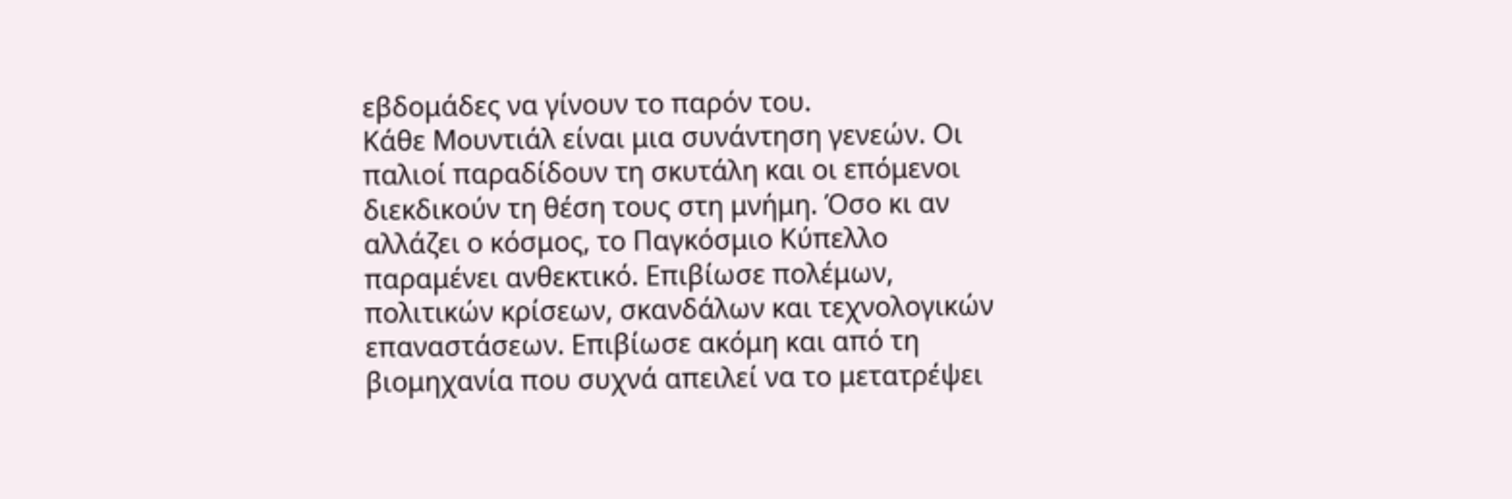εβδομάδες να γίνουν το παρόν του.
Κάθε Μουντιάλ είναι μια συνάντηση γενεών. Οι παλιοί παραδίδουν τη σκυτάλη και οι επόμενοι διεκδικούν τη θέση τους στη μνήμη. Όσο κι αν αλλάζει ο κόσμος, το Παγκόσμιο Κύπελλο παραμένει ανθεκτικό. Επιβίωσε πολέμων, πολιτικών κρίσεων, σκανδάλων και τεχνολογικών επαναστάσεων. Επιβίωσε ακόμη και από τη βιομηχανία που συχνά απειλεί να το μετατρέψει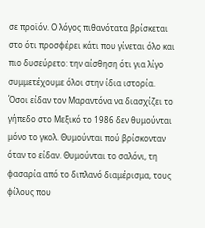σε προϊόν. Ο λόγος πιθανότατα βρίσκεται στο ότι προσφέρει κάτι που γίνεται όλο και πιο δυσεύρετο: την αίσθηση ότι για λίγο συμμετέχουμε όλοι στην ίδια ιστορία.
Όσοι είδαν τον Μαραντόνα να διασχίζει το γήπεδο στο Μεξικό το 1986 δεν θυμούνται μόνο το γκολ. Θυμούνται πού βρίσκονταν όταν το είδαν. Θυμούνται το σαλόνι, τη φασαρία από το διπλανό διαμέρισμα, τους φίλους που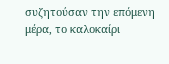συζητούσαν την επόμενη μέρα, το καλοκαίρι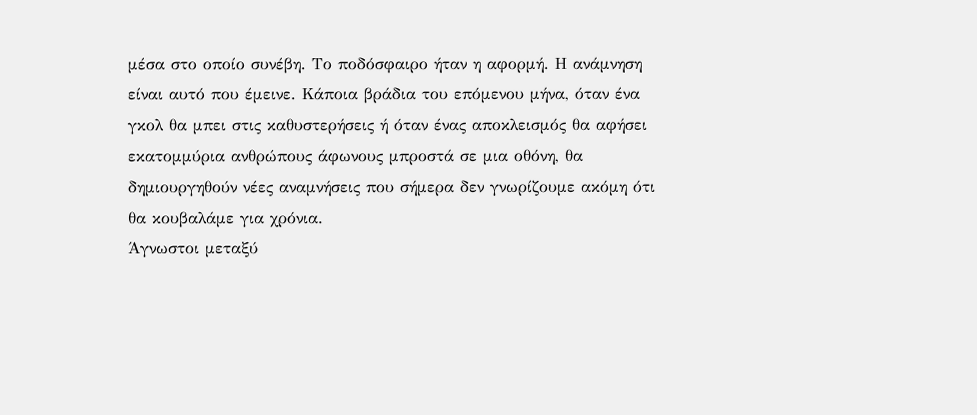μέσα στο οποίο συνέβη. Το ποδόσφαιρο ήταν η αφορμή. Η ανάμνηση είναι αυτό που έμεινε. Κάποια βράδια του επόμενου μήνα, όταν ένα γκολ θα μπει στις καθυστερήσεις ή όταν ένας αποκλεισμός θα αφήσει εκατομμύρια ανθρώπους άφωνους μπροστά σε μια οθόνη, θα δημιουργηθούν νέες αναμνήσεις που σήμερα δεν γνωρίζουμε ακόμη ότι θα κουβαλάμε για χρόνια.
Άγνωστοι μεταξύ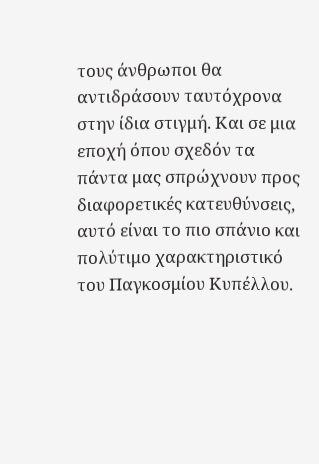τους άνθρωποι θα αντιδράσουν ταυτόχρονα στην ίδια στιγμή. Και σε μια εποχή όπου σχεδόν τα πάντα μας σπρώχνουν προς διαφορετικές κατευθύνσεις, αυτό είναι το πιο σπάνιο και πολύτιμο χαρακτηριστικό του Παγκοσμίου Κυπέλλου.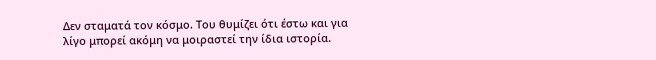Δεν σταματά τον κόσμο. Του θυμίζει ότι έστω και για λίγο μπορεί ακόμη να μοιραστεί την ίδια ιστορία.